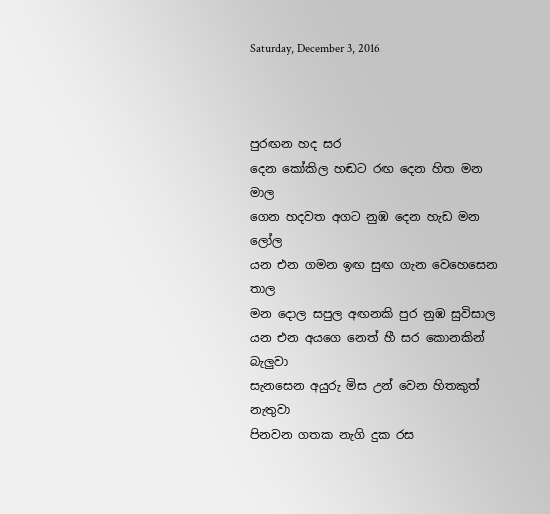Saturday, December 3, 2016



පුරඟන හද සර
දෙන කෝකිල හඬට රඟ දෙන හිත මන මාල
ගෙන හදවත අගට නුඹ දෙන හැඩ මන ලෝල
යන එන ගමන ඉඟ සුඟ ගැන වෙහෙසෙන තාල
මන දොල සපුල අඟනකි පුර නුඹ සුවිසාල
යන එන අයගෙ නෙත් හී සර කොනකින් බැලුවා
සැනසෙන අයුරු මිස උන් වෙන හිතකුත් නැතුවා
පිනවන ගතක නැගි දුක රස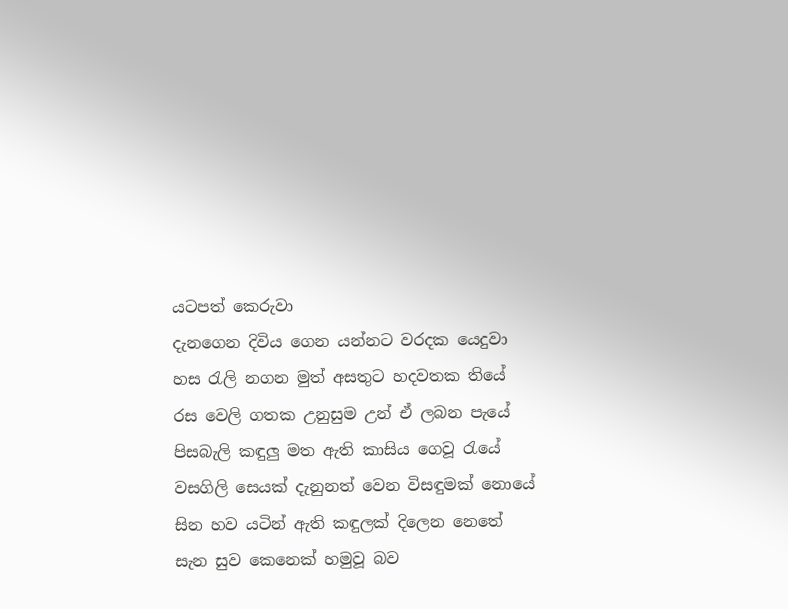යටපත් කෙරුවා
දැනගෙන දිවිය ගෙන යන්නට වරදක යෙදුවා
හස රැලි නගන මුත් අසතුට හදවතක තියේ
රස වෙලි ගතක උනුසුම උන් ඒ ලබන පැයේ
පිසබැලි කඳුලු මත ඇති කාසිය ගෙවූ රැයේ
වසගිලි සෙයක් දැනුනත් වෙන විසඳුමක් නොයේ
සින හව යටින් ඇති කඳුලක් දිලෙන නෙතේ
සැන සුව කෙනෙක් හමුවූ බව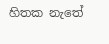හිතක නැතේ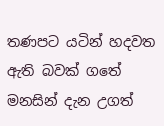තණපට යටින් හදවත ඇති බවක් ගතේ
මනසින් දැන උගත්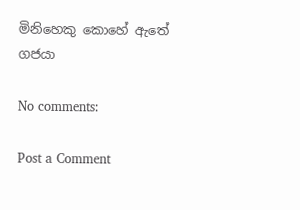මිනිහෙකු කොහේ ඇතේ
ගජයා

No comments:

Post a Comment